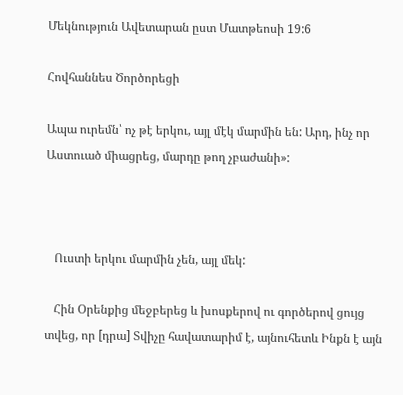Մեկնություն Ավետարան ըստ Մատթեոսի 19:6

Հովհաննես Ծործորեցի

Ապա ուրեմն՝ ոչ թէ երկու, այլ մէկ մարմին են: Արդ, ինչ որ Աստուած միացրեց, մարդը թող չբաժանի»:



   Ուստի երկու մարմին չեն, այլ մեկ:

   Հին Օրենքից մեջբերեց և խոսքերով ու գործերով ցույց տվեց, որ [դրա] Տվիչը հավատարիմ է, այնուհետև Ինքն է այն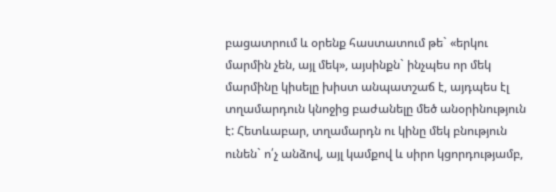բացատրում և օրենք հաստատում թե` «երկու մարմին չեն, այլ մեկ», այսինքն` ինչպես որ մեկ մարմինը կիսելը խիստ անպատշաճ է, այդպես էլ տղամարդուն կնոջից բաժանելը մեծ անօրինություն է: Հետևաբար, տղամարդն ու կինը մեկ բնություն ունեն` ո՛չ անձով, այլ կամքով և սիրո կցորդությամբ,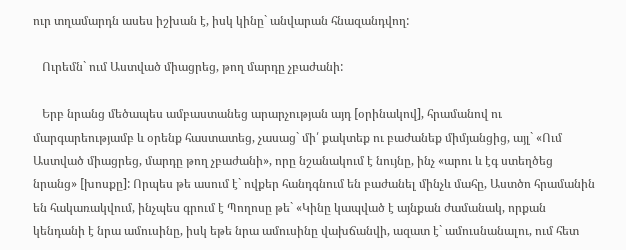ուր տղամարդն ասես իշխան է, իսկ կինը` անվարան հնազանդվող:

   Ուրեմն` ում Աստված միացրեց, թող մարդը չբաժանի:

   Երբ նրանց մեծապես ամբաստանեց արարչության այդ [օրինակով], հրամանով ու մարգարեությամբ և օրենք հաստատեց, չասաց` մի՛ քակտեք ու բաժանեք միմյանցից, այլ` «Ում Աստված միացրեց, մարդը թող չբաժանի», որը նշանակում է նույնը, ինչ «արու և էգ ստեղծեց նրանց» [խոսքը]: Որպես թե ասում է` ովքեր հանդգնում են բաժանել մինչև մահը, Աստծո հրամանին են հակառակվում, ինչպես գրում է Պողոսը թե` «Կինը կապված է այնքան ժամանակ, որքան կենդանի է նրա ամուսինը, իսկ եթե նրա ամուսինը վախճանվի, ազատ է` ամուսնանալու, ում հետ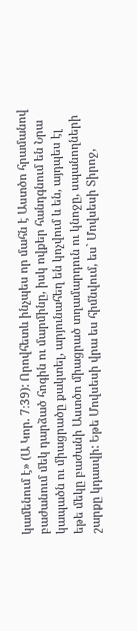կամենում է» (Ա Կոր. 7։39): Որովհետև ինչպես որ մահն է Աստծո հրամանով բաժանում մեկ դարձած հոգին ու մարմինը, իսկ ովքեր հանդգնում են Նրա կապածն ու միացրածը քակտել, արյունահեղ են կոչվում և են, այդպես էլ եթե մեկը բաժանի Աստծո միացրած տղամարդուն ու կնոջը, սպանողների շարքը կդասվի: Եթե Մովսեսի վրա ես հիմնվում, ես` Մովսեսի Տիրոջ,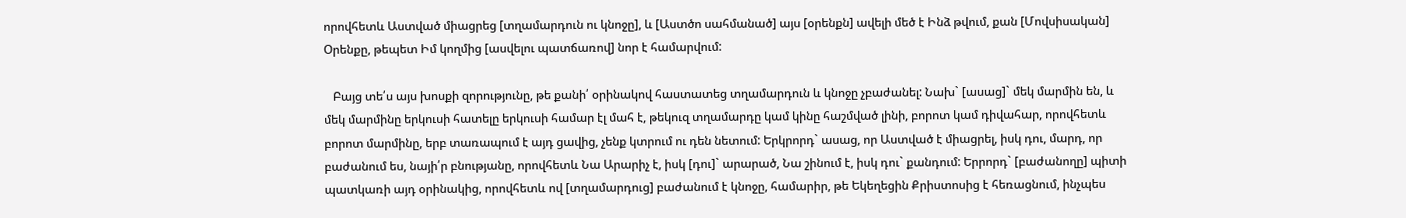որովհետև Աստված միացրեց [տղամարդուն ու կնոջը], և [Աստծո սահմանած] այս [օրենքն] ավելի մեծ է Ինձ թվում, քան [Մովսիսական] Օրենքը, թեպետ Իմ կողմից [ասվելու պատճառով] նոր է համարվում:

   Բայց տե՛ս այս խոսքի զորությունը, թե քանի՛ օրինակով հաստատեց տղամարդուն և կնոջը չբաժանել: Նախ` [ասաց]` մեկ մարմին են, և մեկ մարմինը երկուսի հատելը երկուսի համար էլ մահ է, թեկուզ տղամարդը կամ կինը հաշմված լինի, բորոտ կամ դիվահար, որովհետև բորոտ մարմինը, երբ տառապում է այդ ցավից, չենք կտրում ու դեն նետում: Երկրորդ` ասաց, որ Աստված է միացրել, իսկ դու, մարդ, որ բաժանում ես, նայի՛ր բնությանը, որովհետև Նա Արարիչ է, իսկ [դու]` արարած, Նա շինում է, իսկ դու` քանդում: Երրորդ` [բաժանողը] պիտի պատկառի այդ օրինակից, որովհետև ով [տղամարդուց] բաժանում է կնոջը, համարիր, թե Եկեղեցին Քրիստոսից է հեռացնում, ինչպես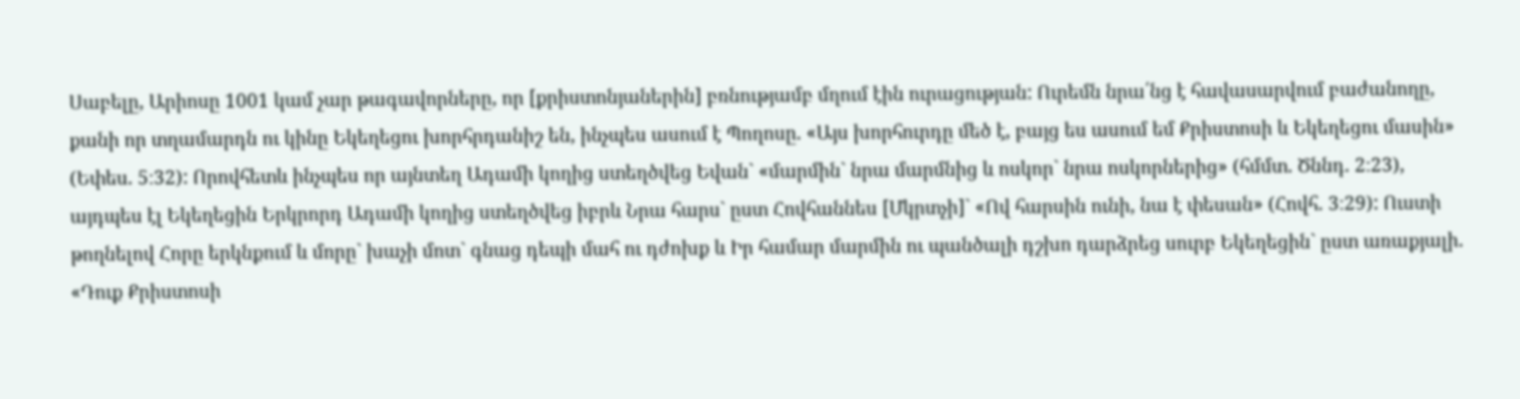Սաբելը, Արիոսը 1001 կամ չար թագավորները, որ [քրիստոնյաներին] բռնությամբ մղում էին ուրացության: Ուրեմն նրա՛նց է հավասարվում բաժանողը, քանի որ տղամարդն ու կինը Եկեղեցու խորհրդանիշ են, ինչպես ասում է Պողոսը. «Այս խորհուրդը մեծ է, բայց ես ասում եմ Քրիստոսի և Եկեղեցու մասին» (Եփես. 5։32): Որովհետև ինչպես որ այնտեղ Ադամի կողից ստեղծվեց Եվան` «մարմին` նրա մարմնից և ոսկոր` նրա ոսկորներից» (հմմտ. Ծննդ. 2։23), այդպես էլ Եկեղեցին Երկրորդ Ադամի կողից ստեղծվեց իբրև Նրա հարս` ըստ Հովհաննես [Մկրտչի]` «Ով հարսին ունի, նա է փեսան» (Հովհ. 3։29): Ուստի թողնելով Հորը երկնքում և մորը` խաչի մոտ` գնաց դեպի մահ ու դժոխք և Իր համար մարմին ու պանծալի դշխո դարձրեց սուրբ Եկեղեցին` ըստ առաքյալի. «Դուք Քրիստոսի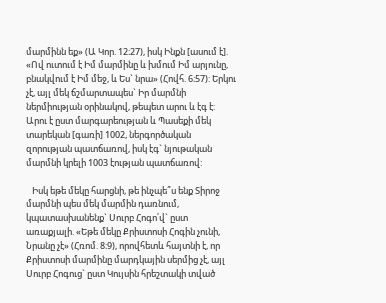մարմինն եք» (Ա Կոր. 12։27), իսկ Ինքն [ասում է]. «Ով ուտում է Իմ մարմինը և խմում Իմ արյունը, բնակվում է Իմ մեջ, և Ես` նրա» (Հովհ. 6։57): Երկու չէ, այլ մեկ ճշմարտապես` Իր մարմնի ներմիության օրինակով, թեպետ արու և էգ է: Արու է ըստ մարգարեության և Պասեքի մեկ տարեկան [գառի] 1002, ներգործական զորության պատճառով, իսկ էգ` նյութական մարմնի կրելի 1003 էության պատճառով:

   Իսկ եթե մեկը հարցնի, թե ինչպե՞ս ենք Տիրոջ մարմնի պես մեկ մարմին դառնում, կպատասխանենք` Սուրբ Հոգո՛վ` ըստ առաքյալի. «Եթե մեկը Քրիստոսի Հոգին չունի, Նրանը չէ» (Հռոմ. 8։9), որովհետև հայտնի է, որ Քրիստոսի մարմինը մարդկային սերմից չէ, այլ Սուրբ Հոգուց` ըստ Կույսին հրեշտակի տված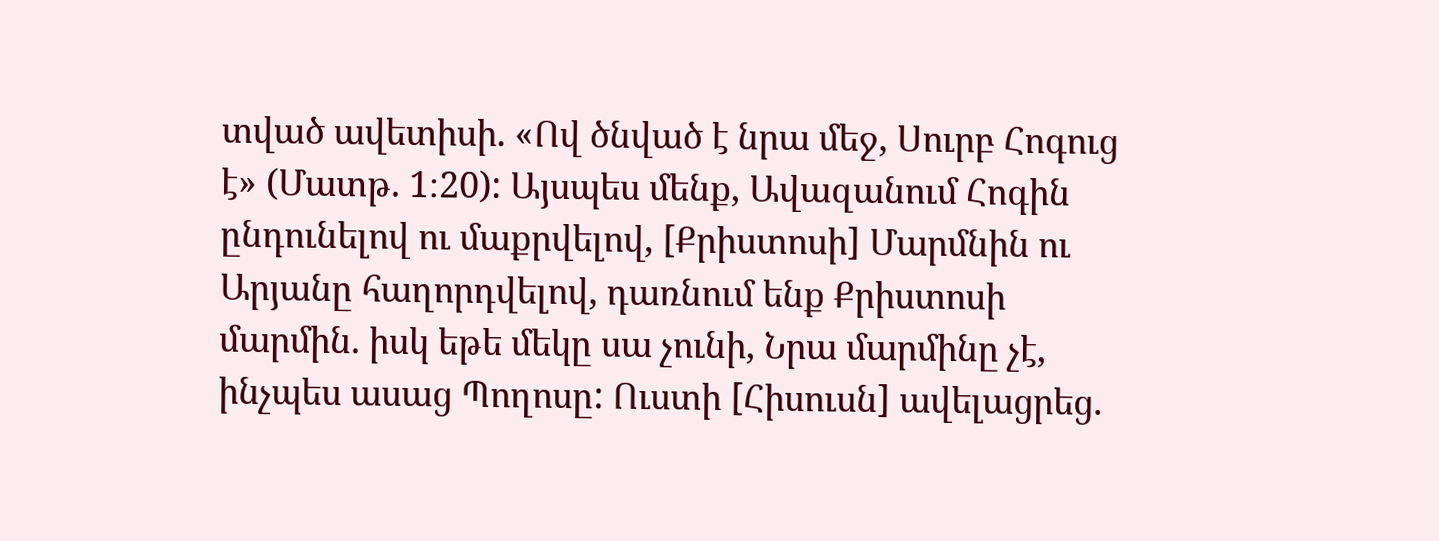տված ավետիսի. «Ով ծնված է նրա մեջ, Սուրբ Հոգուց է» (Մատթ. 1։20): Այսպես մենք, Ավազանում Հոգին ընդունելով ու մաքրվելով, [Քրիստոսի] Մարմնին ու Արյանը հաղորդվելով, դառնում ենք Քրիստոսի մարմին. իսկ եթե մեկը սա չունի, Նրա մարմինը չէ, ինչպես ասաց Պողոսը: Ուստի [Հիսուսն] ավելացրեց.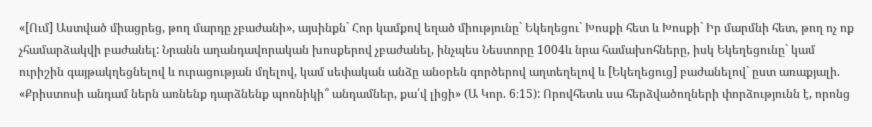«[Ում] Աստված միացրեց, թող մարդը չբաժանի», այսինքն` Հոր կամքով եղած միությունը` Եկեղեցու` Խոսքի հետ և Խոսքի` Իր մարմնի հետ, թող ոչ ոք չհամարձակվի բաժանել: Նրանն աղանդավորական խոսքերով չբաժանել, ինչպես Նեստորը 1004և նրա համախոհները, իսկ Եկեղեցունը` կամ ուրիշին գայթակղեցնելով և ուրացության մղելով, կամ սեփական անձը անօրեն գործերով աղտեղելով և [Եկեղեցուց] բաժանելով` ըստ առաքյալի. «Քրիստոսի անդամ ներն առնենք դարձնենք պոռնիկի՞ անդամներ, քա՛վ լիցի» (Ա Կոր. 6։15): Որովհետև սա հերձվածողների փորձությունն է, որոնց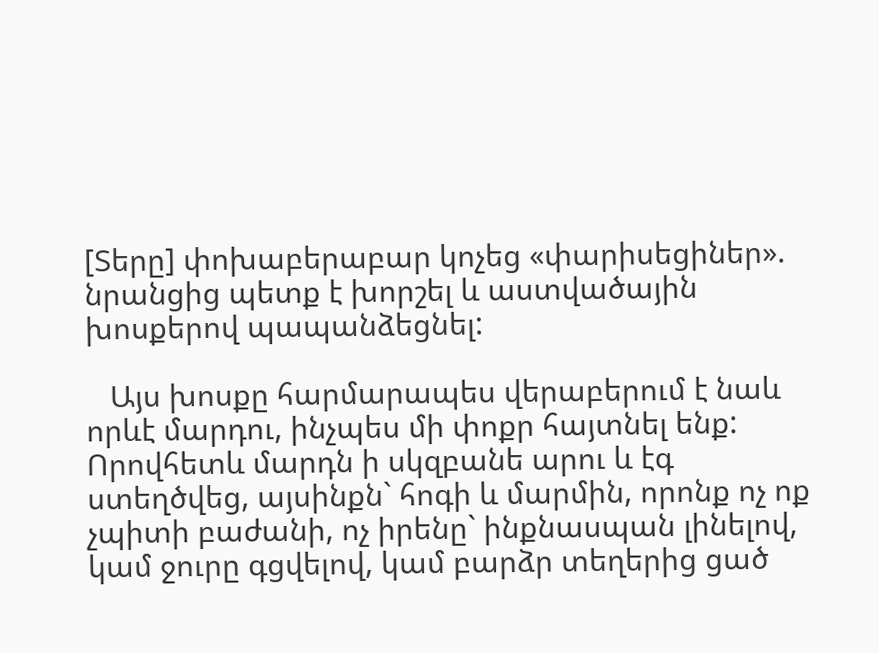[Տերը] փոխաբերաբար կոչեց «փարիսեցիներ». նրանցից պետք է խորշել և աստվածային խոսքերով պապանձեցնել:

   Այս խոսքը հարմարապես վերաբերում է նաև որևէ մարդու, ինչպես մի փոքր հայտնել ենք: Որովհետև մարդն ի սկզբանե արու և էգ ստեղծվեց, այսինքն` հոգի և մարմին, որոնք ոչ ոք չպիտի բաժանի, ոչ իրենը` ինքնասպան լինելով, կամ ջուրը գցվելով, կամ բարձր տեղերից ցած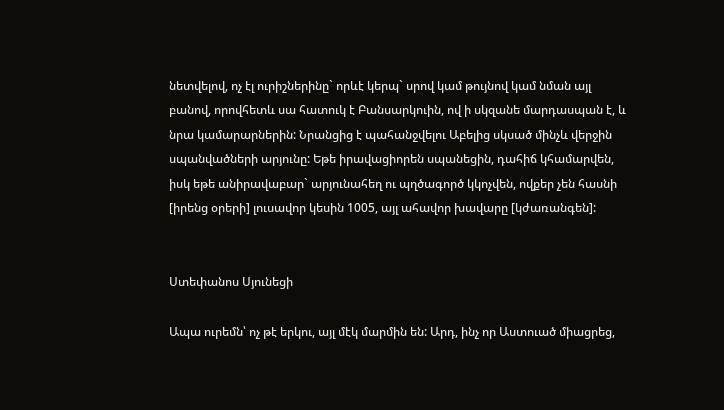նետվելով, ոչ էլ ուրիշներինը` որևէ կերպ` սրով կամ թույնով կամ նման այլ բանով, որովհետև սա հատուկ է Բանսարկուին, ով ի սկզանե մարդասպան է, և նրա կամարարներին: Նրանցից է պահանջվելու Աբելից սկսած մինչև վերջին սպանվածների արյունը: Եթե իրավացիորեն սպանեցին, դահիճ կհամարվեն, իսկ եթե անիրավաբար` արյունահեղ ու պղծագործ կկոչվեն, ովքեր չեն հասնի [իրենց օրերի] լուսավոր կեսին 1005, այլ ահավոր խավարը [կժառանգեն]:


Ստեփանոս Սյունեցի

Ապա ուրեմն՝ ոչ թէ երկու, այլ մէկ մարմին են: Արդ, ինչ որ Աստուած միացրեց,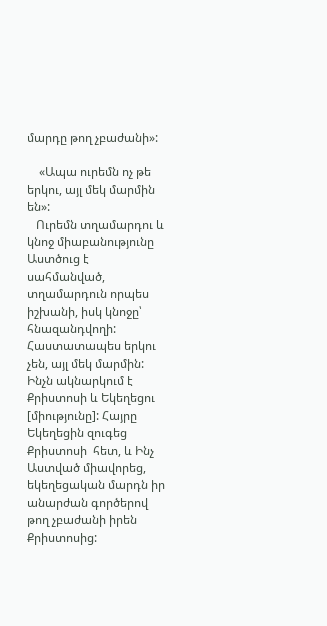մարդը թող չբաժանի»:

    «Ապա ուրեմն ոչ թե երկու, այլ մեկ մարմին են»:
   Ուրեմն տղամարդու և կնոջ միաբանությունը Աստծուց է սահմանված, տղամարդուն որպես իշխանի, իսկ կնոջը՝ հնազանդվողի: Հաստատապես երկու չեն, այլ մեկ մարմին: Ինչն ակնարկում է Քրիստոսի և Եկեղեցու [միությունը]: Հայրը Եկեղեցին զուգեց Քրիստոսի  հետ, և Ինչ Աստված միավորեց, եկեղեցական մարդն իր անարժան գործերով թող չբաժանի իրեն Քրիստոսից: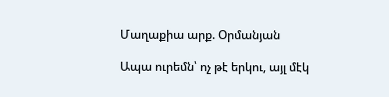Մաղաքիա արք. Օրմանյան

Ապա ուրեմն՝ ոչ թէ երկու, այլ մէկ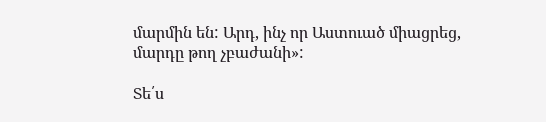մարմին են: Արդ, ինչ որ Աստուած միացրեց, մարդը թող չբաժանի»:

Տե՛ս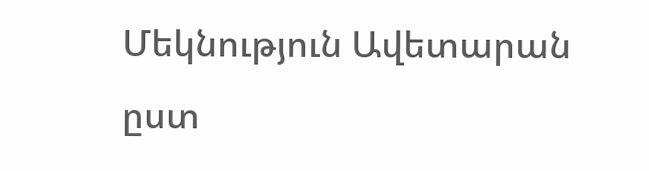Մեկնություն Ավետարան ըստ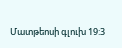Մատթեոսի գլուխ 19:3